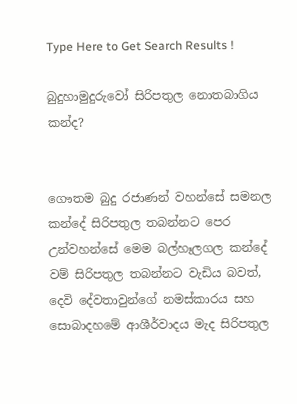Type Here to Get Search Results !

බුදුහාමුදුරුවෝ සිරිපතුල නොතබාගිය කන්ද?


ගෞතම බුදු රජාණන් වහන්සේ සමනල කන්දේ සිරිපතුල තබන්නට පෙර උන්වහන්සේ මෙම බල්හෑලගල කන්දේ වම් සිරිපතුල තබන්නට වැඩිය බවත්, දෙවි දේවතාවුන්ගේ නමස්කාරය සහ සොබාදහමේ ආශීර්වාදය මැද සිරිපතුල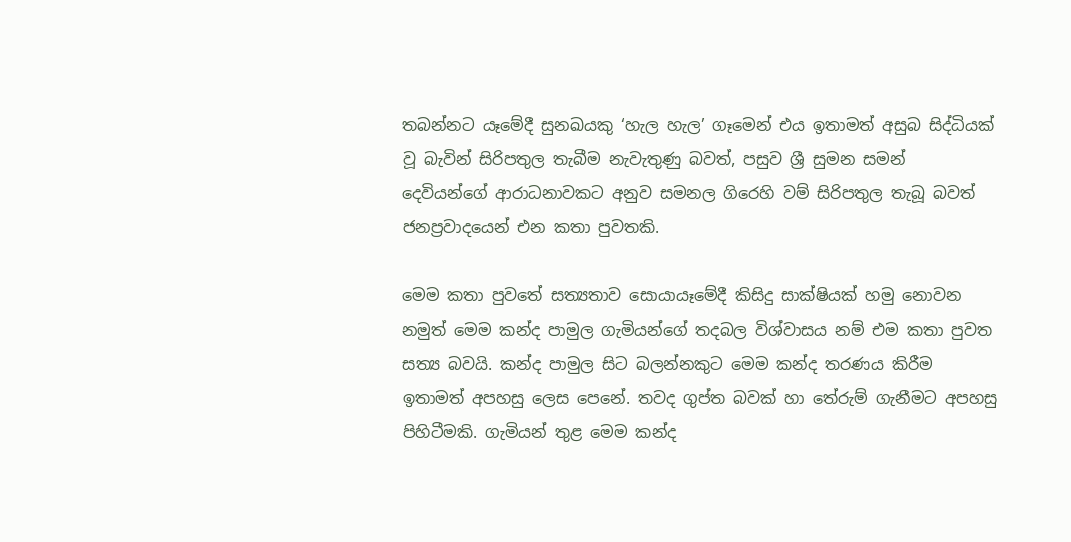තබන්නට යෑමේදී සුනඛයකු ‘හැල හැල’ ගෑමෙන් එය ඉතාමත් අසුබ සිද්ධියක් වූ බැවින් සිරිපතුල තැබීම නැවැතුණු බවත්, පසුව ශ්‍රී සුමන සමන් දෙවියන්ගේ ආරාධනාවකට අනුව සමනල ගිරෙහි වම් සිරිපතුල තැබූ බවත් ජනප්‍රවාදයෙන් එන කතා පුවතකි.

මෙම කතා පුවතේ සත්‍යතාව සොයායෑමේදී කිසිදු සාක්ෂියක් හමු නොවන නමුත් මෙම කන්ද පාමුල ගැමියන්ගේ තදබල විශ්වාසය නම් එම කතා පුවත සත්‍ය බවයි. කන්ද පාමුල සිට බලන්නකුට මෙම කන්ද තරණය කිරීම ඉතාමත් අපහසු ලෙස පෙනේ. තවද ගුප්ත බවක් හා තේරුම් ගැනීමට අපහසු පිහිටීමකි. ගැමියන් තුළ මෙම කන්ද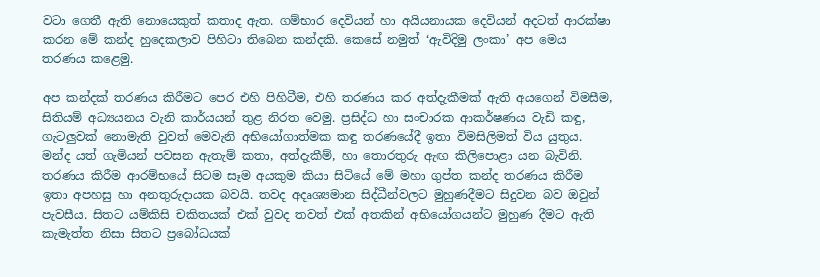වටා ගෙතී ඇති නොයෙකුත් කතාද ඇත. ගම්භාර දෙවියන් හා අයියනායක දෙවියන් අදටත් ආරක්ෂා කරන මේ කන්ද හුදෙකලාව පිහිටා තිබෙන කන්දකි. කෙසේ නමුත් ‘ඇවිදිමු ලංකා’ අප මෙය තරණය කළෙමු.

අප කන්දක් තරණය කිරීමට පෙර එහි පිහිටීම, එහි තරණය කර අත්දැකීමක් ඇති අයගෙන් විමසීම, සිතියම් අධ්‍යයනය වැනි කාර්යයන් තුළ නිරත වෙමු. ප්‍රසිද්ධ හා සංචාරක ආකර්ෂණය වැඩි කඳු, ගැටලුවක් නොමැති වුවත් මෙවැනි අභියෝගාත්මක කඳු තරණයේදී ඉතා විමසිලිමත් විය යුතුය. මන්ද යත් ගැමියන් පවසන ඇතැම් කතා, අත්දැකීම්, හා තොරතුරු ඇඟ කිලිපොළා යන බැවිනි. තරණය කිරීම ආරම්භයේ සිටම සෑම අයකුම කියා සිටියේ මේ මහා ගුප්ත කන්ද තරණය කිරීම ඉතා අපහසු හා අනතුරුදායක බවයි. තවද අදෘශ්‍යමාන සිද්ධීන්වලට මුහුණදීමට සිදුවන බව ඔවුන් පැවසීය. සිතට යම්කිසි චකිතයක් එක් වුවද තවත් එක් අතකින් අභියෝගයන්ට මුහුණ දීමට ඇති කැමැත්ත නිසා සිතට ප්‍රබෝධයක්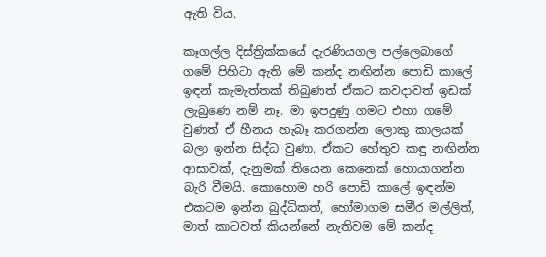ඇති විය.

කෑගල්ල දිස්ත්‍රික්කයේ දැරණියගල පල්ලෙබාගේ ගමේ පිහිටා ඇති මේ කන්ද නඟින්න පොඩි කාලේ ඉඳන් කැමැත්තක් තිබුණත් ඒකට කවදාවත් ඉඩක් ලැබුණෙ නම් නෑ. මා ඉපදුණු ගමට එහා ගමේ වුණත් ඒ හීනය හැබෑ කරගන්න ලොකු කාලයක් බලා ඉන්න සිද්ධ වුණා. ඒකට හේතුව කඳු නඟින්න ආසාවක්, දැනුමක් තියෙන කෙනෙක් හොයාගන්න බැරි වීමයි. කොහොම හරි පොඩි කාලේ ඉඳන්ම එකටම ඉන්න බුද්ධිකත්, හෝමාගම සමීර මල්ලිත්, මාත් කාටවත් කියන්නේ නැතිවම මේ කන්ද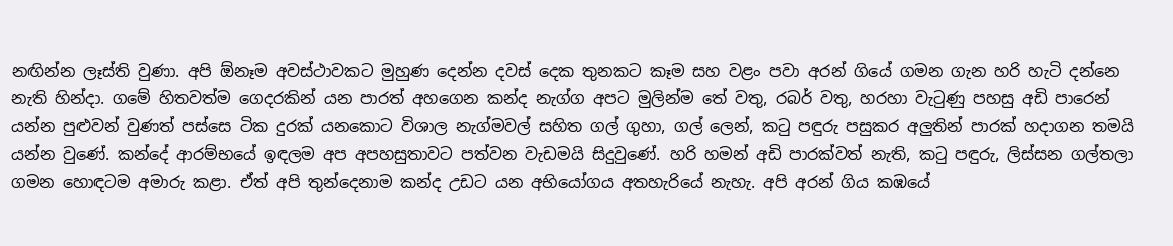නඟින්න ලෑස්ති වුණා. අපි ඕනෑම අවස්ථාවකට මුහුණ දෙන්න දවස් දෙක තුනකට කෑම සහ වළං පවා අරන් ගියේ ගමන ගැන හරි හැටි දන්නෙ නැති හින්දා. ගමේ හිතවත්ම ගෙදරකින් යන පාරත් අහගෙන කන්ද නැග්ග අපට මුලින්ම තේ වතු, රබර් වතු, හරහා වැටුණු පහසු අඩි පාරෙන් යන්න පුළුවන් වුණත් පස්සෙ ටික දුරක් යනකොට විශාල නැග්මවල් සහිත ගල් ගුහා, ගල් ලෙන්, කටු පඳුරු පසුකර අලුතින් පාරක් හදාගන තමයි යන්න වුණේ. කන්දේ ආරම්භයේ ඉඳලම අප අපහසුතාවට පත්වන වැඩමයි සිදුවුණේ. හරි හමන් අඩි පාරක්වත් නැති, කටු පඳුරු, ලිස්සන ගල්තලා ගමන හොඳටම අමාරු කළා. ඒත් අපි තුන්දෙනාම කන්ද උඩට යන අභියෝගය අතහැරියේ නැහැ. අපි අරන් ගිය කඹයේ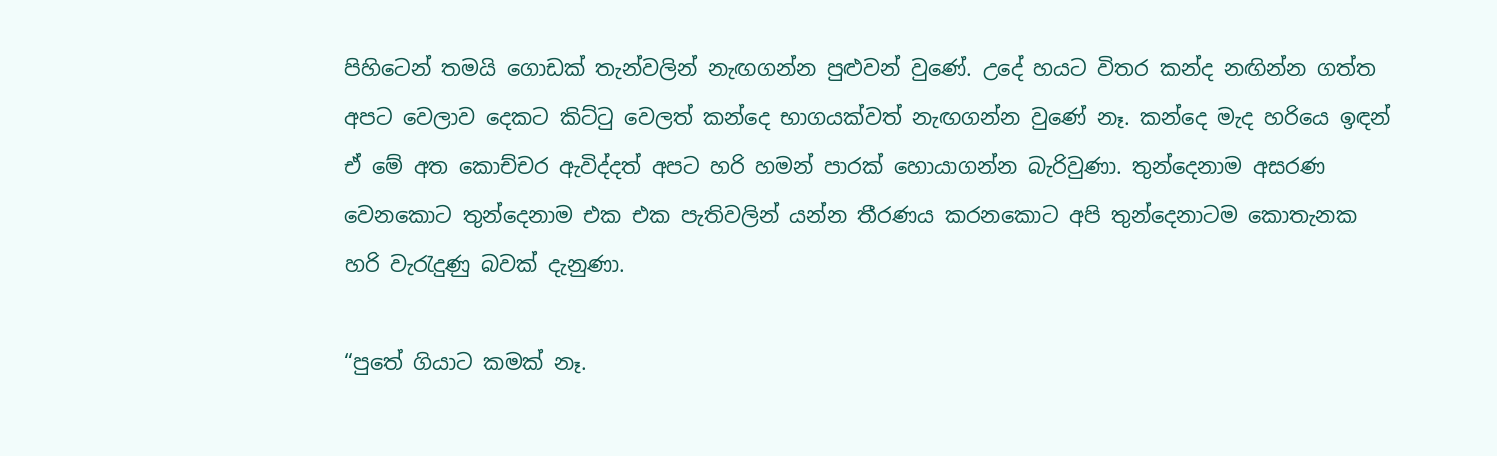පිහිටෙන් තමයි ගොඩක් තැන්වලින් නැඟගන්න පුළුවන් වුණේ. උදේ හයට විතර කන්ද නඟින්න ගත්ත අපට වෙලාව දෙකට කිට්ටු වෙලත් කන්දෙ භාගයක්වත් නැඟගන්න වුණේ නෑ. කන්දෙ මැද හරියෙ ඉඳන් ඒ මේ අත කොච්චර ඇවිද්දත් අපට හරි හමන් පාරක් හොයාගන්න බැරිවුණා. තුන්දෙනාම අසරණ වෙනකොට තුන්දෙනාම එක එක පැතිවලින් යන්න තීරණය කරනකොට අපි තුන්දෙනාටම කොතැනක හරි වැරැදුණු බවක් දැනුණා.

“පුතේ ගියාට කමක් නෑ.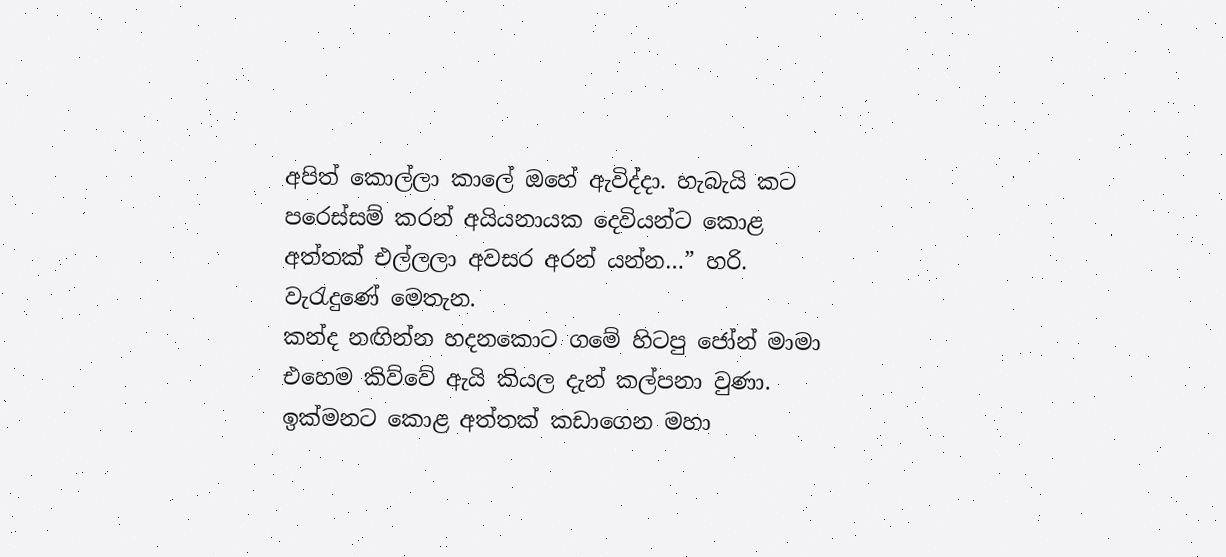අපිත් කොල්ලා කාලේ ඔහේ ඇවිද්දා. හැබැයි කට පරෙස්සම් කරන් අයියනායක දෙවියන්ට කොළ අත්තක් එල්ලලා අවසර අරන් යන්න…” හරි. වැරැදුණේ මෙතැන.
කන්ද නඟින්න හදනකොට ගමේ හිටපු ජෝන් මාමා එහෙම කිව්වේ ඇයි කියල දැන් කල්පනා වුණා. ඉක්මනට කොළ අත්තක් කඩාගෙන මහා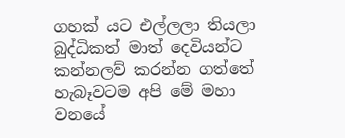ගහක් යට එල්ලලා තියලා බුද්ධිකත් මාත් දෙවියන්ට කන්නලව් කරන්න ගත්තේ හැබෑවටම අපි මේ මහා වනයේ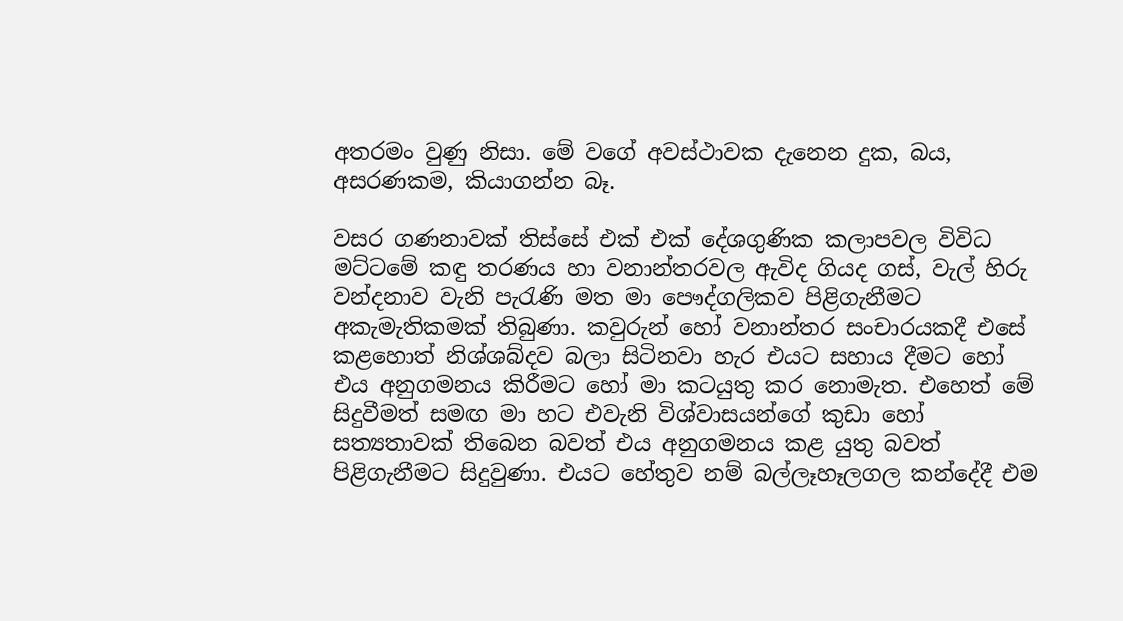අතරමං වුණු නිසා. මේ වගේ අවස්ථාවක දැනෙන දුක, බය, අසරණකම, කියාගන්න බෑ.

වසර ගණනාවක් තිස්සේ එක් එක් දේශගුණික කලාපවල විවිධ මට්ටමේ කඳු තරණය හා වනාන්තරවල ඇවිද ගියද ගස්, වැල් හිරු වන්දනාව වැනි පැරැණි මත මා පෞද්ගලිකව පිළිගැනීමට අකැමැතිකමක් තිබුණා. කවුරුන් හෝ වනාන්තර සංචාරයකදී එසේ කළහොත් නිශ්ශබ්දව බලා සිටිනවා හැර එයට සහාය දීමට හෝ එය අනුගමනය කිරීමට හෝ මා කටයුතු කර නොමැත. එහෙත් මේ සිදුවීමත් සමඟ මා හට එවැනි විශ්වාසයන්ගේ කුඩා හෝ සත්‍යතාවක් තිබෙන බවත් එය අනුගමනය කළ යුතු බවත් පිළිගැනීමට සිදුවුණා. එයට හේතුව නම් බල්ලෑහෑලගල කන්දේදී එම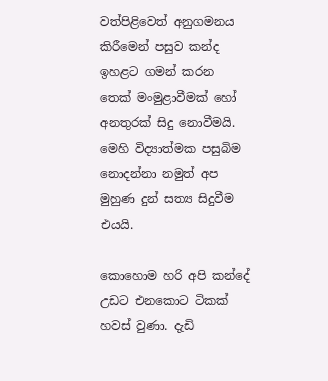වත්පිළිවෙත් අනුගමනය කිරීමෙන් පසුව කන්ද ඉහළට ගමන් කරන තෙක් මංමුළාවීමක් හෝ අනතුරක් සිදු නොවීමයි. මෙහි විද්‍යාත්මක පසුබිම නොදන්නා නමුත් අප මුහුණ දුන් සත්‍ය සිදුවීම එයයි.

කොහොම හරි අපි කන්දේ උඩට එනකොට ටිකක් හවස් වුණා. දැඩි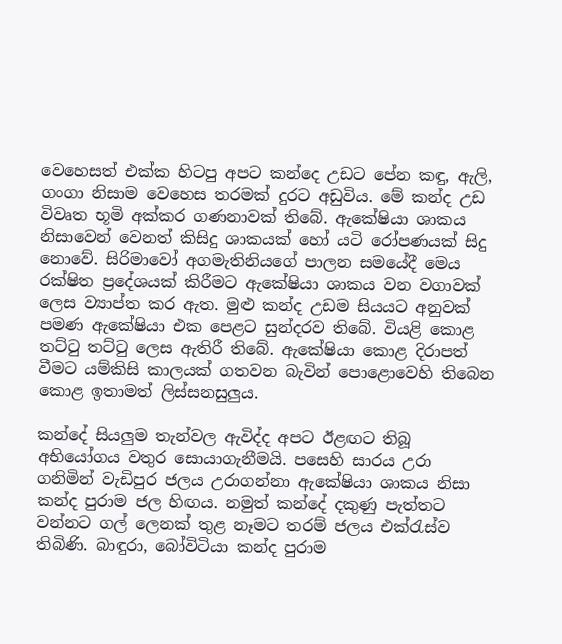වෙහෙසත් එක්ක හිටපු අපට කන්දෙ උඩට පේන කඳු, ඇලි, ගංගා නිසාම වෙහෙස තරමක් දුරට අඩුවිය. මේ කන්ද උඩ විවෘත භූමි අක්කර ගණනාවක් තිබේ. ඇකේෂියා ශාකය නිසාවෙන් වෙනත් කිසිදු ශාකයක් හෝ යටි රෝපණයක් සිදු නොවේ. සිරිමාවෝ අගමැතිනියගේ පාලන සමයේදී මෙය රක්ෂිත ප්‍රදේශයක් කිරීමට ඇකේෂියා ශාකය වන වගාවක් ලෙස ව්‍යාප්ත කර ඇත. මුළු කන්ද උඩම සියයට අනුවක් පමණ ඇකේෂියා එක පෙළට සුන්දරව තිබේ. වියළි කොළ තට්ටු තට්ටු ලෙස ඇතිරී තිබේ. ඇකේෂියා කොළ දිරාපත් වීමට යම්කිසි කාලයක් ගතවන බැවින් පොළොවෙහි තිබෙන කොළ ඉතාමත් ලිස්සනසුලුය.

කන්දේ සියලුම තැන්වල ඇවිද්ද අපට ඊළඟට තිබූ අභියෝගය වතුර සොයාගැනීමයි. පසෙහි සාරය උරා ගනිමින් වැඩිපුර ජලය උරාගන්නා ඇකේෂියා ශාකය නිසා කන්ද පුරාම ජල හිඟය. නමුත් කන්දේ දකුණු පැත්තට වන්නට ගල් ලෙනක් තුළ නෑමට තරම් ජලය එක්රැස්ව තිබිණි. බාඳුරා, බෝවිටියා කන්ද පුරාම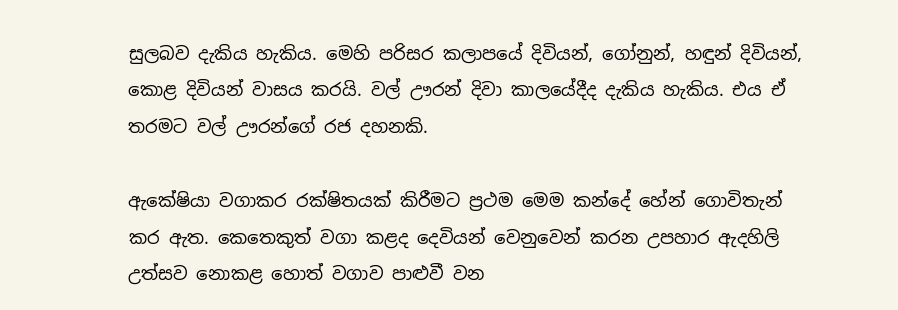සුලබව දැකිය හැකිය. මෙහි පරිසර කලාපයේ දිවියන්, ගෝනුන්, හඳුන් දිවියන්, කොළ දිවියන් වාසය කරයි. වල් ඌරන් දිවා කාලයේදීද දැකිය හැකිය. එය ඒ තරමට වල් ඌරන්ගේ රජ දහනකි.

ඇකේෂියා වගාකර රක්ෂිතයක් කිරීමට ප්‍රථම මෙම කන්දේ හේන් ගොවිතැන් කර ඇත. කෙතෙකුත් වගා කළද දෙවියන් වෙනුවෙන් කරන උපහාර ඇදහිලි උත්සව නොකළ හොත් වගාව පාළුවී වන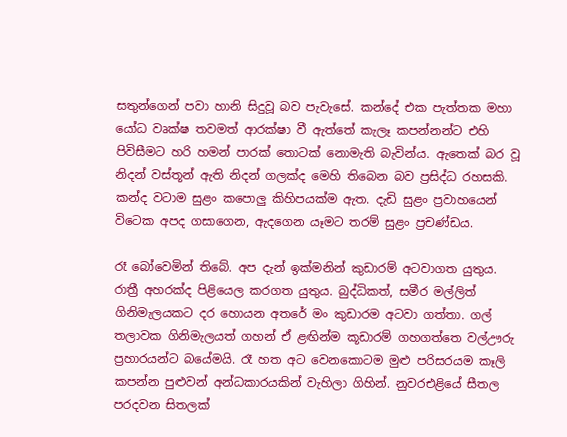සතුන්ගෙන් පවා හානි සිදුවූ බව පැවැසේ. කන්දේ එක පැත්තක මහා යෝධ වෘක්ෂ තවමත් ආරක්ෂා වී ඇත්තේ කැලෑ කපන්නන්ට එහි පිවිසීමට හරි හමන් පාරක් තොටක් නොමැති බැවින්ය. ඇතෙක් බර වූ නිදන් වස්තූන් ඇති නිදන් ගලක්ද මෙහි තිබෙන බව ප්‍රසිද්ධ රහසකි. කන්ද වටාම සුළං කපොලු කිහිපයක්ම ඇත. දැඩි සුළං ප්‍රවාහයෙන් විටෙක අපද ගසාගෙන, ඇදගෙන යෑමට තරම් සුළං ප්‍රචණ්ඩය.

රෑ බෝවෙමින් තිබේ. අප දැන් ඉක්මනින් කුඩාරම් අටවාගත යුතුය. රාත්‍රී අහරක්ද පිළියෙල කරගත යුතුය. බුද්ධිකත්, සමීර මල්ලිත් ගිනිමැලයකට දර හොයන අතරේ මං කුඩාරම අටවා ගත්තා. ගල් තලාවක ගිනිමැලයත් ගහන් ඒ ළඟින්ම කූඩාරම් ගහගත්තෙ වල්ඌරු ප්‍රහාරයන්ට බයේමයි. රෑ හත අට වෙනකොටම මුළු පරිසරයම කෑලි කපන්න පුළුවන් අන්ධකාරයකින් වැහිලා ගිහින්. නුවරඑළියේ සීතල පරදවන සිතලක්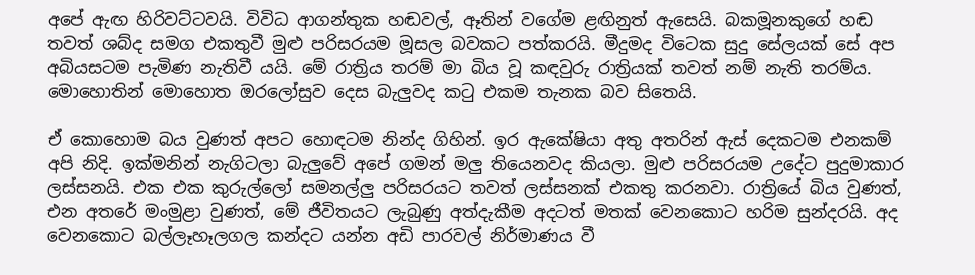අපේ ඇඟ හිරිවට්ටවයි. විවිධ ආගන්තුක හඬවල්, ඈතින් වගේම ළඟිනුත් ඇසෙයි. බකමූනකුගේ හඬ තවත් ශබ්ද සමග එකතුවී මුළු පරිසරයම මූසල බවකට පත්කරයි. මීදුමද විටෙක සුදු සේලයක් සේ අප අබියසටම පැමිණ නැතිවී යයි. මේ රාත්‍රිය තරම් මා බිය වූ කඳවුරු රාත්‍රියක් තවත් නම් නැති තරම්ය. මොහොතින් මොහොත ඔරලෝසුව දෙස බැලුවද කටු එකම තැනක බව සිතෙයි.

ඒ කොහොම බය වුණත් අපට හොඳටම නින්ද ගිහින්. ඉර ඇකේෂියා අතු අතරින් ඇස් දෙකටම එනකම් අපි නිදි. ඉක්මනින් නැගිටලා බැලුවේ අපේ ගමන් මලු තියෙනවද කියලා. මුළු පරිසරයම උදේට පුදුමාකාර ලස්සනයි. එක එක කුරුල්ලෝ සමනල්ලු පරිසරයට තවත් ලස්සනක් එකතු කරනවා. රාත්‍රියේ බිය වුණත්, එන අතරේ මංමුළා වුණත්, මේ ජීවිතයට ලැබුණු අත්දැකීම අදටත් මතක් වෙනකොට හරිම සුන්දරයි. අද වෙනකොට බල්ලෑහෑලගල කන්දට යන්න අඩි පාරවල් නිර්මාණය වී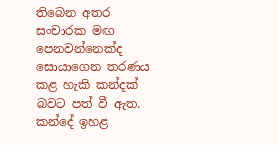තිබෙන අතර සංචාරක මඟ පෙනවන්නෙක්ද සොයාගෙන තරණය කළ හැකි කන්දක් බවට පත් වී ඇත. කන්දේ ඉහළ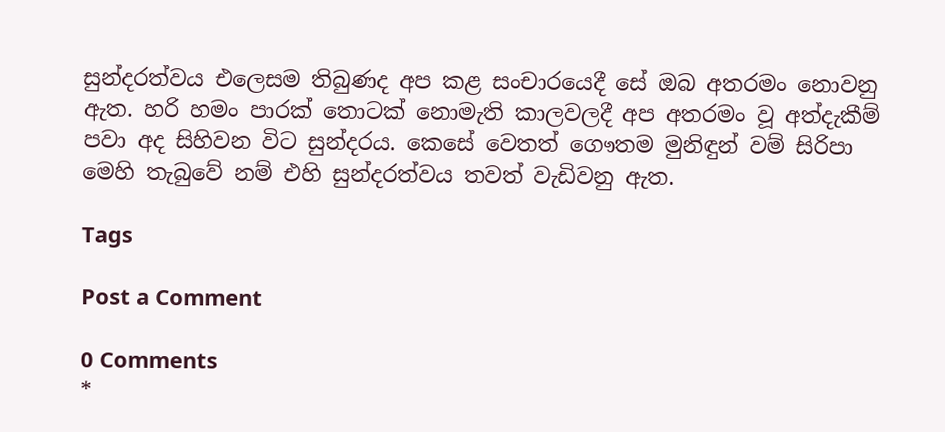සුන්දරත්වය එලෙසම තිබුණද අප කළ සංචාරයෙදී සේ ඔබ අතරමං නොවනු ඇත. හරි හමං පාරක් තොටක් නොමැති කාලවලදී අප අතරමං වූ අත්දැකීම් පවා අද සිහිවන විට සුන්දරය. කෙසේ වෙතත් ගෞතම මුනිඳුන් වම් සිරිපා මෙහි තැබුවේ නම් එහි සුන්දරත්වය තවත් වැඩිවනු ඇත.

Tags

Post a Comment

0 Comments
*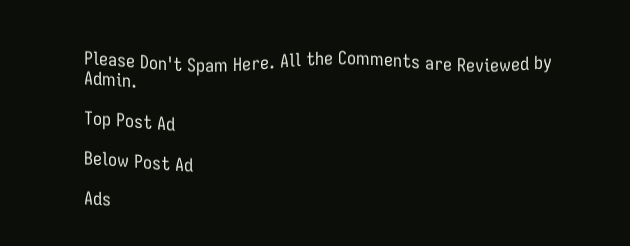Please Don't Spam Here. All the Comments are Reviewed by Admin.

Top Post Ad

Below Post Ad

Ads